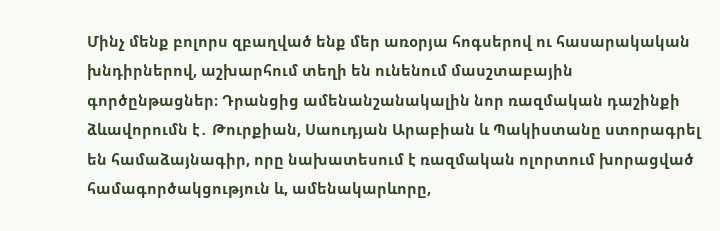Մինչ մենք բոլորս զբաղված ենք մեր առօրյա հոգսերով ու հասարակական խնդիրներով, աշխարհում տեղի են ունենում մասշտաբային գործընթացներ։ Դրանցից ամենանշանակալին նոր ռազմական դաշինքի ձևավորումն է․ Թուրքիան, Սաուդյան Արաբիան և Պակիստանը ստորագրել են համաձայնագիր, որը նախատեսում է ռազմական ոլորտում խորացված համագործակցություն և, ամենակարևորը,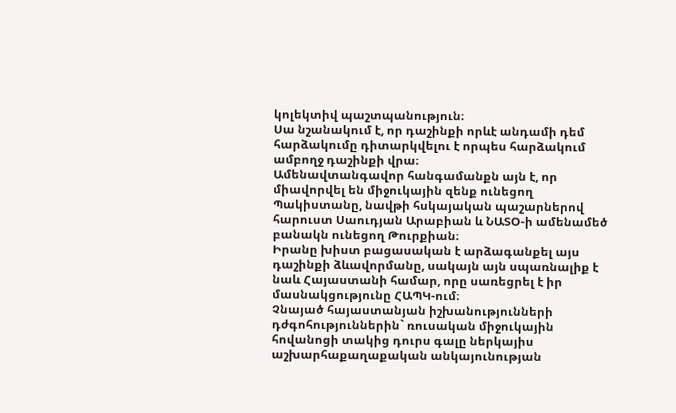կոլեկտիվ պաշտպանություն։
Սա նշանակում է, որ դաշինքի որևէ անդամի դեմ հարձակումը դիտարկվելու է որպես հարձակում ամբողջ դաշինքի վրա։
Ամենավտանգավոր հանգամանքն այն է, որ միավորվել են միջուկային զենք ունեցող Պակիստանը, նավթի հսկայական պաշարներով հարուստ Սաուդյան Արաբիան և ՆԱՏՕ-ի ամենամեծ բանակն ունեցող Թուրքիան։
Իրանը խիստ բացասական է արձագանքել այս դաշինքի ձևավորմանը, սակայն այն սպառնալիք է նաև Հայաստանի համար, որը սառեցրել է իր մասնակցությունը ՀԱՊԿ-ում։
Չնայած հայաստանյան իշխանությունների դժգոհություններին` ռուսական միջուկային հովանոցի տակից դուրս գալը ներկայիս աշխարհաքաղաքական անկայունության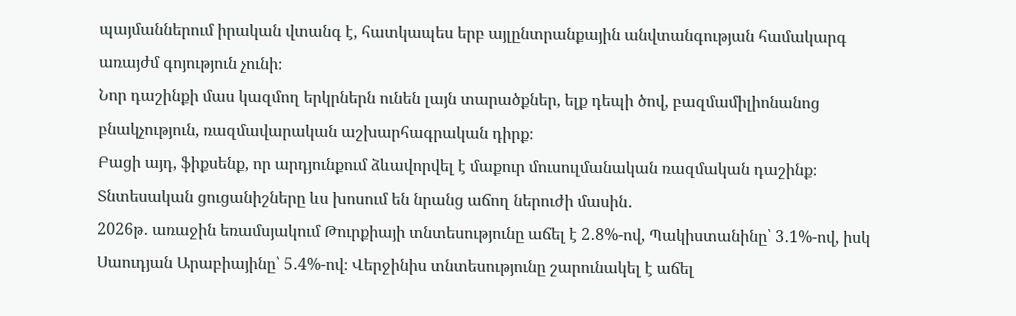պայմաններում իրական վտանգ է, հատկապես երբ այլընտրանքային անվտանգության համակարգ առայժմ գոյություն չունի։
Նոր դաշինքի մաս կազմող երկրներն ունեն լայն տարածքներ, ելք դեպի ծով, բազմամիլիոնանոց բնակչություն, ռազմավարական աշխարհագրական դիրք։
Բացի այդ, ֆիքսենք, որ արդյունքում ձևավորվել է մաքուր մուսուլմանական ռազմական դաշինք։ Տնտեսական ցուցանիշները ևս խոսում են նրանց աճող ներուժի մասին․
2026թ․ առաջին եռամսյակում Թուրքիայի տնտեսությունը աճել է 2․8%-ով, Պակիստանինը՝ 3․1%-ով, իսկ Սաուդյան Արաբիայինը՝ 5․4%-ով։ Վերջինիս տնտեսությունը շարունակել է աճել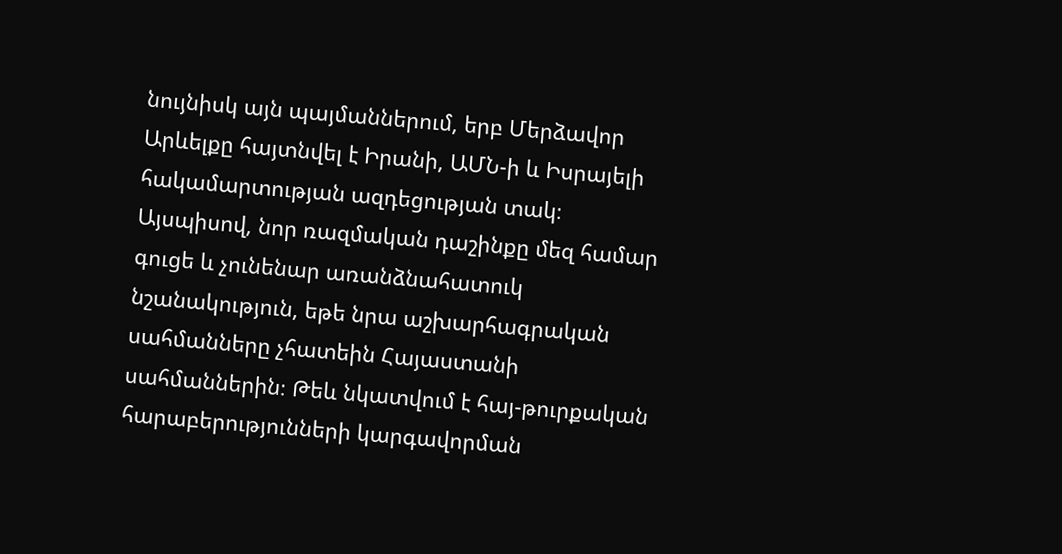նույնիսկ այն պայմաններում, երբ Մերձավոր Արևելքը հայտնվել է Իրանի, ԱՄՆ-ի և Իսրայելի հակամարտության ազդեցության տակ։
Այսպիսով, նոր ռազմական դաշինքը մեզ համար գուցե և չունենար առանձնահատուկ նշանակություն, եթե նրա աշխարհագրական սահմանները չհատեին Հայաստանի սահմաններին։ Թեև նկատվում է հայ-թուրքական հարաբերությունների կարգավորման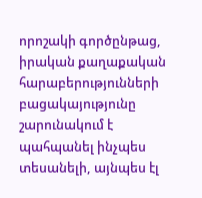որոշակի գործընթաց, իրական քաղաքական հարաբերությունների բացակայությունը շարունակում է պահպանել ինչպես տեսանելի, այնպես էլ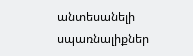անտեսանելի սպառնալիքներ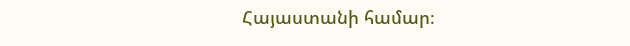Հայաստանի համար։